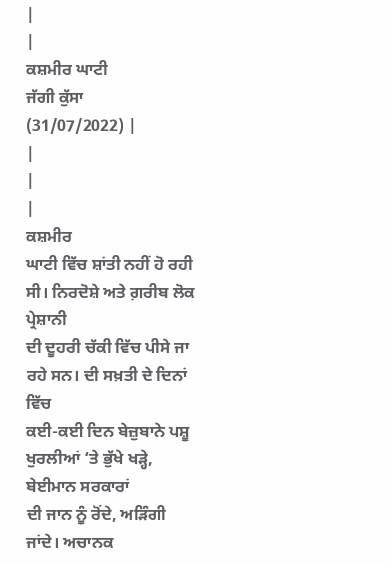|
|
ਕਸ਼ਮੀਰ ਘਾਟੀ
ਜੱਗੀ ਕੁੱਸਾ
(31/07/2022) |
|
|
|
ਕਸ਼ਮੀਰ
ਘਾਟੀ ਵਿੱਚ ਸ਼ਾਂਤੀ ਨਹੀਂ ਹੋ ਰਹੀ ਸੀ। ਨਿਰਦੋਸ਼ੇ ਅਤੇ ਗ਼ਰੀਬ ਲੋਕ ਪ੍ਰੇਸ਼ਾਨੀ
ਦੀ ਦੂਹਰੀ ਚੱਕੀ ਵਿੱਚ ਪੀਸੇ ਜਾ ਰਹੇ ਸਨ। ਦੀ ਸਖ਼ਤੀ ਦੇ ਦਿਨਾਂ ਵਿੱਚ
ਕਈ-ਕਈ ਦਿਨ ਬੇਜ਼ੁਬਾਨੇ ਪਸ਼ੂ ਖੁਰਲੀਆਂ ‘ਤੇ ਭੁੱਖੇ ਖੜ੍ਹੇ, ਬੇਈਮਾਨ ਸਰਕਾਰਾਂ
ਦੀ ਜਾਨ ਨੂੰ ਰੋਂਦੇ, ਅੜਿੰਗੀ ਜਾਂਦੇ। ਅਚਾਨਕ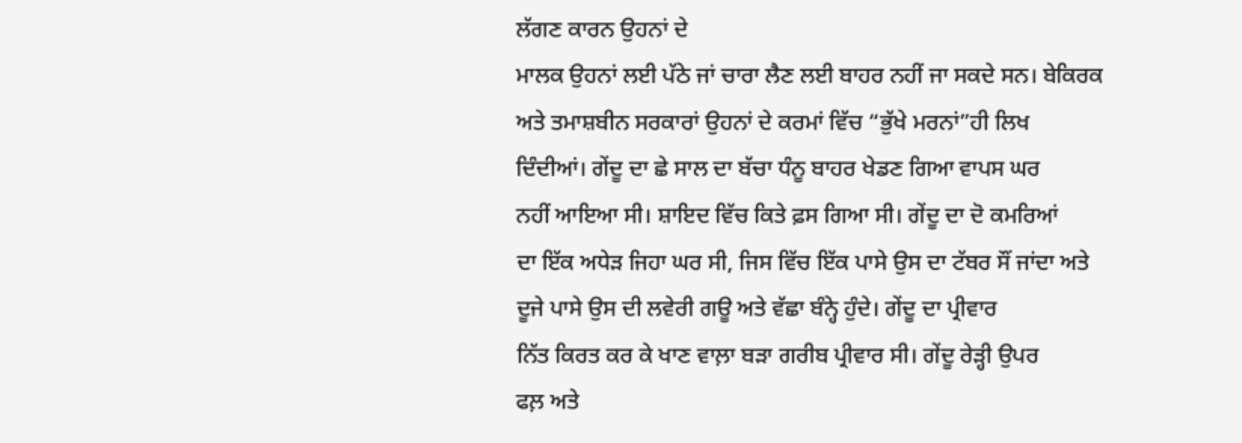ਲੱਗਣ ਕਾਰਨ ਉਹਨਾਂ ਦੇ
ਮਾਲਕ ਉਹਨਾਂ ਲਈ ਪੱਠੇ ਜਾਂ ਚਾਰਾ ਲੈਣ ਲਈ ਬਾਹਰ ਨਹੀਂ ਜਾ ਸਕਦੇ ਸਨ। ਬੇਕਿਰਕ
ਅਤੇ ਤਮਾਸ਼ਬੀਨ ਸਰਕਾਰਾਂ ਉਹਨਾਂ ਦੇ ਕਰਮਾਂ ਵਿੱਚ “ਭੁੱਖੇ ਮਰਨਾਂ”ਹੀ ਲਿਖ
ਦਿੰਦੀਆਂ। ਗੇਂਦੂ ਦਾ ਛੇ ਸਾਲ ਦਾ ਬੱਚਾ ਧੰਨੂ ਬਾਹਰ ਖੇਡਣ ਗਿਆ ਵਾਪਸ ਘਰ
ਨਹੀਂ ਆਇਆ ਸੀ। ਸ਼ਾਇਦ ਵਿੱਚ ਕਿਤੇ ਫ਼ਸ ਗਿਆ ਸੀ। ਗੇਂਦੂ ਦਾ ਦੋ ਕਮਰਿਆਂ
ਦਾ ਇੱਕ ਅਧੇੜ ਜਿਹਾ ਘਰ ਸੀ, ਜਿਸ ਵਿੱਚ ਇੱਕ ਪਾਸੇ ਉਸ ਦਾ ਟੱਬਰ ਸੌਂ ਜਾਂਦਾ ਅਤੇ
ਦੂਜੇ ਪਾਸੇ ਉਸ ਦੀ ਲਵੇਰੀ ਗਊ ਅਤੇ ਵੱਛਾ ਬੰਨ੍ਹੇ ਹੁੰਦੇ। ਗੇਂਦੂ ਦਾ ਪ੍ਰੀਵਾਰ
ਨਿੱਤ ਕਿਰਤ ਕਰ ਕੇ ਖਾਣ ਵਾਲ਼ਾ ਬੜਾ ਗਰੀਬ ਪ੍ਰੀਵਾਰ ਸੀ। ਗੇਂਦੂ ਰੇੜ੍ਹੀ ਉਪਰ
ਫਲ਼ ਅਤੇ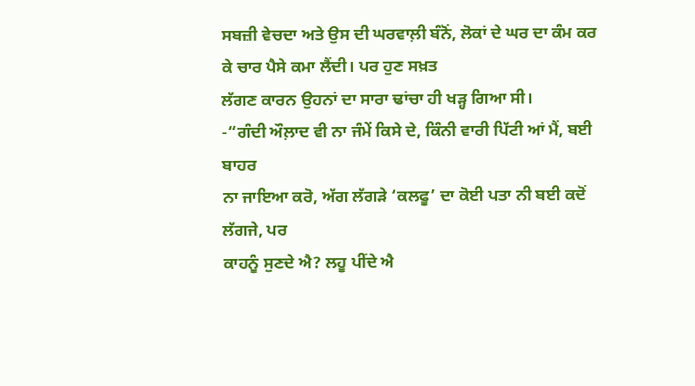ਸਬਜ਼ੀ ਵੇਚਦਾ ਅਤੇ ਉਸ ਦੀ ਘਰਵਾਲ਼ੀ ਬੰਨੋਂ, ਲੋਕਾਂ ਦੇ ਘਰ ਦਾ ਕੰਮ ਕਰ
ਕੇ ਚਾਰ ਪੈਸੇ ਕਮਾ ਲੈਂਦੀ। ਪਰ ਹੁਣ ਸਖ਼ਤ
ਲੱਗਣ ਕਾਰਨ ਉਹਨਾਂ ਦਾ ਸਾਰਾ ਢਾਂਚਾ ਹੀ ਖੜ੍ਹ ਗਿਆ ਸੀ।
-“ਗੰਦੀ ਔਲ਼ਾਦ ਵੀ ਨਾ ਜੰਮੇਂ ਕਿਸੇ ਦੇ, ਕਿੰਨੀ ਵਾਰੀ ਪਿੱਟੀ ਆਂ ਮੈਂ, ਬਈ ਬਾਹਰ
ਨਾ ਜਾਇਆ ਕਰੋ, ਅੱਗ ਲੱਗੜੇ ‘ਕਲਫੂ’ ਦਾ ਕੋਈ ਪਤਾ ਨੀ ਬਈ ਕਦੋਂ ਲੱਗਜੇ, ਪਰ
ਕਾਹਨੂੰ ਸੁਣਦੇ ਐ? ਲਹੂ ਪੀਂਦੇ ਐ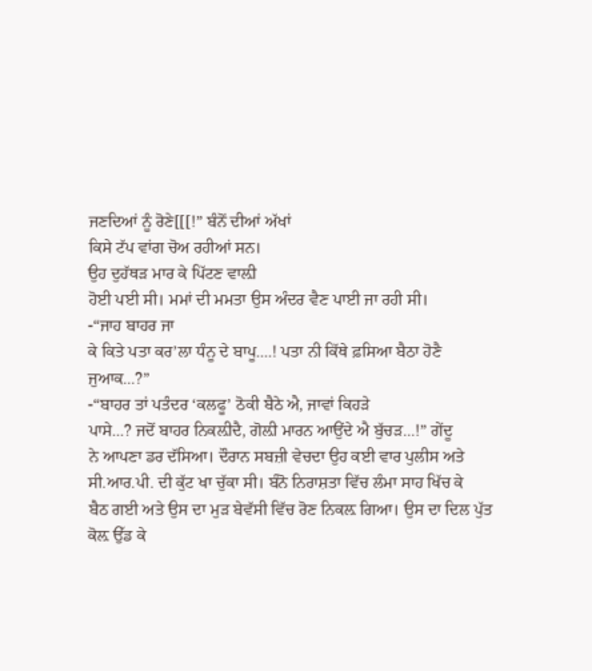ਜਣਦਿਆਂ ਨੂੰ ਰੋਣੇ[[[!” ਬੰਨੋਂ ਦੀਆਂ ਅੱਖਾਂ
ਕਿਸੇ ਟੱਪ ਵਾਂਗ ਚੋਅ ਰਹੀਆਂ ਸਨ।
ਉਹ ਦੁਹੱਥੜ ਮਾਰ ਕੇ ਪਿੱਟਣ ਵਾਲ਼ੀ
ਹੋਈ ਪਈ ਸੀ। ਮਮਾਂ ਦੀ ਮਮਤਾ ਉਸ ਅੰਦਰ ਵੈਣ ਪਾਈ ਜਾ ਰਹੀ ਸੀ।
-“ਜਾਹ ਬਾਹਰ ਜਾ
ਕੇ ਕਿਤੇ ਪਤਾ ਕਰ’ਲਾ ਧੰਨੂ ਦੇ ਬਾਪੂ....! ਪਤਾ ਨੀ ਕਿੱਥੇ ਫ਼ਸਿਆ ਬੈਠਾ ਹੋਣੈ
ਜੁਆਕ...?”
-“ਬਾਹਰ ਤਾਂ ਪਤੰਦਰ ‘ਕਲਫੂ’ ਠੋਕੀ ਬੈਠੇ ਐ, ਜਾਵਾਂ ਕਿਹੜੇ
ਪਾਸੇ...? ਜਦੋਂ ਬਾਹਰ ਨਿਕਲ਼ੀਦੈ, ਗੋਲ਼ੀ ਮਾਰਨ ਆਉਂਦੇ ਐ ਬੁੱਚੜ...!” ਗੇਂਦੂ
ਨੇ ਆਪਣਾ ਡਰ ਦੱਸਿਆ। ਦੌਰਾਨ ਸਬਜ਼ੀ ਵੇਚਦਾ ਉਹ ਕਈ ਵਾਰ ਪੁਲੀਸ ਅਤੇ
ਸੀ.ਆਰ.ਪੀ. ਦੀ ਕੁੱਟ ਖਾ ਚੁੱਕਾ ਸੀ। ਬੰਨੋ ਨਿਰਾਸ਼ਤਾ ਵਿੱਚ ਲੰਮਾ ਸਾਹ ਖਿੱਚ ਕੇ
ਬੈਠ ਗਈ ਅਤੇ ਉਸ ਦਾ ਮੁੜ ਬੇਵੱਸੀ ਵਿੱਚ ਰੋਣ ਨਿਕਲ਼ ਗਿਆ। ਉਸ ਦਾ ਦਿਲ ਪੁੱਤ
ਕੋਲ਼ ਉੱਡ ਕੇ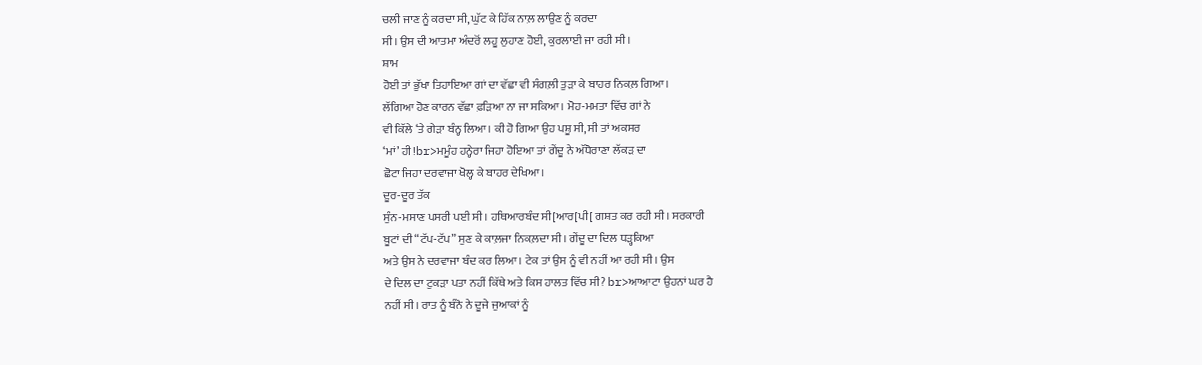ਚਲੀ ਜਾਣ ਨੂੰ ਕਰਦਾ ਸੀ, ਘੁੱਟ ਕੇ ਹਿੱਕ ਨਾਲ਼ ਲਾਉਣ ਨੂੰ ਕਰਦਾ
ਸੀ। ਉਸ ਦੀ ਆਤਮਾ ਅੰਦਰੋਂ ਲਹੂ ਲੁਹਾਣ ਹੋਈ, ਕੁਰਲਾਈ ਜਾ ਰਹੀ ਸੀ।
ਸ਼ਾਮ
ਹੋਈ ਤਾਂ ਭੁੱਖਾ ਤਿਹਾਇਆ ਗਾਂ ਦਾ ਵੱਛਾ ਵੀ ਸੰਗਲ਼ੀ ਤੁੜਾ ਕੇ ਬਾਹਰ ਨਿਕਲ਼ ਗਿਆ।
ਲੱਗਿਆ ਹੋਣ ਕਾਰਨ ਵੱਛਾ ਫ਼ੜਿਆ ਨਾ ਜਾ ਸਕਿਆ। ਮੋਹ-ਮਮਤਾ ਵਿੱਚ ਗਾਂ ਨੇ
ਵੀ ਕਿੱਲੇ ‘ਤੇ ਗੇੜਾ ਬੰਨ੍ਹ ਲਿਆ। ਕੀ ਹੋ ਗਿਆ ਉਹ ਪਸ਼ੂ ਸੀ, ਸੀ ਤਾਂ ਅਕਸਰ
‘ਮਾਂ’ ਹੀ!br>ਮਮੂੰਹ ਹਨ੍ਹੇਰਾ ਜਿਹਾ ਹੋਇਆ ਤਾਂ ਗੇਂਦੂ ਨੇ ਅੱਧੋਰਾਣਾ ਲੱਕੜ ਦਾ
ਛੋਟਾ ਜਿਹਾ ਦਰਵਾਜਾ ਖੋਲ੍ਹ ਕੇ ਬਾਹਰ ਦੇਖਿਆ।
ਦੂਰ-ਦੂਰ ਤੱਕ
ਸੁੰਨ-ਮਸਾਣ ਪਸਰੀ ਪਈ ਸੀ। ਹਥਿਆਰਬੰਦ ਸੀ[ਆਰ[ਪੀ[ ਗਸ਼ਤ ਕਰ ਰਹੀ ਸੀ। ਸਰਕਾਰੀ
ਬੂਟਾਂ ਦੀ “ਟੱਪ-ਟੱਪ” ਸੁਣ ਕੇ ਕਾਲ਼ਜਾ ਨਿਕਲ਼ਦਾ ਸੀ। ਗੇਂਦੂ ਦਾ ਦਿਲ ਧੜ੍ਹਕਿਆ
ਅਤੇ ਉਸ ਨੇ ਦਰਵਾਜਾ ਬੰਦ ਕਰ ਲਿਆ। ਟੇਕ ਤਾਂ ਉਸ ਨੂੰ ਵੀ ਨਹੀਂ ਆ ਰਹੀ ਸੀ। ਉਸ
ਦੇ ਦਿਲ ਦਾ ਟੁਕੜਾ ਪਤਾ ਨਹੀਂ ਕਿੱਥੇ ਅਤੇ ਕਿਸ ਹਾਲਤ ਵਿੱਚ ਸੀ? br>ਆਆਟਾ ਉਹਨਾਂ ਘਰ ਹੈ
ਨਹੀਂ ਸੀ। ਰਾਤ ਨੂੰ ਬੰਨੋ ਨੇ ਦੂਜੇ ਜੁਆਕਾਂ ਨੂੰ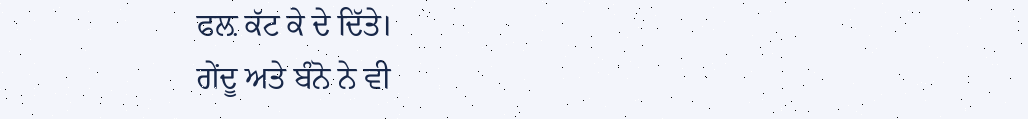ਫਲ਼ ਕੱਟ ਕੇ ਦੇ ਦਿੱਤੇ।
ਗੇਂਦੂ ਅਤੇ ਬੰਨੋ ਨੇ ਵੀ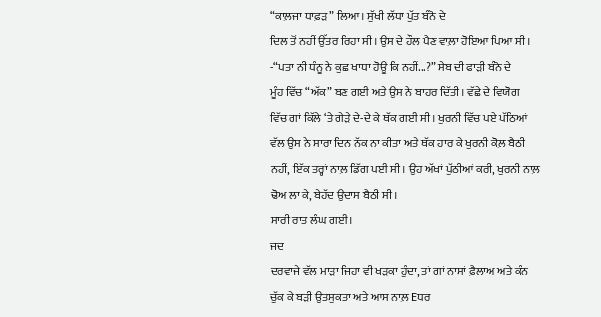“ਕਾਲ਼ਜਾ ਧਾਫ਼ੜ” ਲਿਆ। ਸੁੱਖੀ ਲੱਧਾ ਪੁੱਤ ਬੰਨੋ ਦੇ
ਦਿਲ ਤੋਂ ਨਹੀਂ ਉੱਤਰ ਰਿਹਾ ਸੀ। ਉਸ ਦੇ ਹੌਲ ਪੈਣ ਵਾਲ਼ਾ ਹੋਇਆ ਪਿਆ ਸੀ।
-“ਪਤਾ ਨੀ ਧੰਨੂ ਨੇ ਕੁਛ ਖਾਧਾ ਹੋਊ ਕਿ ਨਹੀਂ...?” ਸੇਬ ਦੀ ਫਾੜੀ ਬੰਨੋ ਦੇ
ਮੂੰਹ ਵਿੱਚ “ਅੱਕ” ਬਣ ਗਈ ਅਤੇ ਉਸ ਨੇ ਬਾਹਰ ਦਿੱਤੀ। ਵੱਛੇ ਦੇ ਵਿਯੋਗ
ਵਿੱਚ ਗਾਂ ਕਿੱਲੇ ‘ਤੇ ਗੇੜੇ ਦੇ-ਦੇ ਕੇ ਥੱਕ ਗਈ ਸੀ। ਖੁਰਨੀ ਵਿੱਚ ਪਏ ਪੱਠਿਆਂ
ਵੱਲ ਉਸ ਨੇ ਸਾਰਾ ਦਿਨ ਨੱਕ ਨਾ ਕੀਤਾ ਅਤੇ ਥੱਕ ਹਾਰ ਕੇ ਖੁਰਨੀ ਕੋਲ਼ ਬੈਠੀ
ਨਹੀਂ, ਇੱਕ ਤਰ੍ਹਾਂ ਨਾਲ਼ ਡਿੱਗ ਪਈ ਸੀ। ਉਹ ਅੱਖਾਂ ਪੁੱਠੀਆਂ ਕਰੀ, ਖੁਰਨੀ ਨਾਲ਼
ਢੋਅ ਲਾ ਕੇ, ਬੇਹੱਦ ਉਦਾਸ ਬੈਠੀ ਸੀ।
ਸਾਰੀ ਰਾਤ ਲੰਘ ਗਈ।
ਜਦ
ਦਰਵਾਜੇ ਵੱਲ ਮਾੜਾ ਜਿਹਾ ਵੀ ਖੜਕਾ ਹੁੰਦਾ, ਤਾਂ ਗਾਂ ਨਾਸਾਂ ਫ਼ੈਲਾਅ ਅਤੇ ਕੰਨ
ਚੁੱਕ ਕੇ ਬੜੀ ਉਤਸੁਕਤਾ ਅਤੇ ਆਸ ਨਾਲ਼ Eਧਰ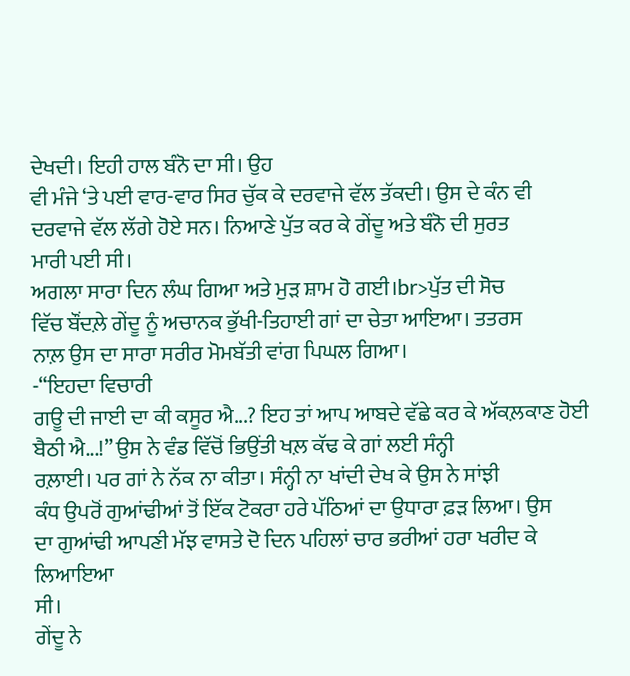ਦੇਖਦੀ। ਇਹੀ ਹਾਲ ਬੰਨੋ ਦਾ ਸੀ। ਉਹ
ਵੀ ਮੰਜੇ ‘ਤੇ ਪਈ ਵਾਰ-ਵਾਰ ਸਿਰ ਚੁੱਕ ਕੇ ਦਰਵਾਜੇ ਵੱਲ ਤੱਕਦੀ। ਉਸ ਦੇ ਕੰਨ ਵੀ
ਦਰਵਾਜੇ ਵੱਲ ਲੱਗੇ ਹੋਏ ਸਨ। ਨਿਆਣੇ ਪੁੱਤ ਕਰ ਕੇ ਗੇਂਦੂ ਅਤੇ ਬੰਨੋ ਦੀ ਸੁਰਤ
ਮਾਰੀ ਪਈ ਸੀ।
ਅਗਲਾ ਸਾਰਾ ਦਿਨ ਲੰਘ ਗਿਆ ਅਤੇ ਮੁੜ ਸ਼ਾਮ ਹੋ ਗਈ।br>ਪੁੱਤ ਦੀ ਸੋਚ
ਵਿੱਚ ਬੌਂਦਲ਼ੇ ਗੇਂਦੂ ਨੂੰ ਅਚਾਨਕ ਭੁੱਖੀ-ਤਿਹਾਈ ਗਾਂ ਦਾ ਚੇਤਾ ਆਇਆ। ਤਤਰਸ
ਨਾਲ਼ ਉਸ ਦਾ ਸਾਰਾ ਸਰੀਰ ਮੋਮਬੱਤੀ ਵਾਂਗ ਪਿਘਲ ਗਿਆ।
-“ਇਹਦਾ ਵਿਚਾਰੀ
ਗਊ ਦੀ ਜਾਈ ਦਾ ਕੀ ਕਸੂਰ ਐ...? ਇਹ ਤਾਂ ਆਪ ਆਬਦੇ ਵੱਛੇ ਕਰ ਕੇ ਅੱਕਲ਼ਕਾਣ ਹੋਈ
ਬੈਠੀ ਐ...!” ਉਸ ਨੇ ਵੰਡ ਵਿੱਚੋਂ ਭਿਉਂਤੀ ਖਲ਼ ਕੱਢ ਕੇ ਗਾਂ ਲਈ ਸੰਨ੍ਹੀ
ਰਲ਼ਾਈ। ਪਰ ਗਾਂ ਨੇ ਨੱਕ ਨਾ ਕੀਤਾ। ਸੰਨ੍ਹੀ ਨਾ ਖਾਂਦੀ ਦੇਖ ਕੇ ਉਸ ਨੇ ਸਾਂਝੀ
ਕੰਧ ਉਪਰੋਂ ਗੁਆਂਢੀਆਂ ਤੋਂ ਇੱਕ ਟੋਕਰਾ ਹਰੇ ਪੱਠਿਆਂ ਦਾ ਉਧਾਰਾ ਫ਼ੜ ਲਿਆ। ਉਸ
ਦਾ ਗੁਆਂਢੀ ਆਪਣੀ ਮੱਝ ਵਾਸਤੇ ਦੋ ਦਿਨ ਪਹਿਲਾਂ ਚਾਰ ਭਰੀਆਂ ਹਰਾ ਖਰੀਦ ਕੇ ਲਿਆਇਆ
ਸੀ।
ਗੇਂਦੂ ਨੇ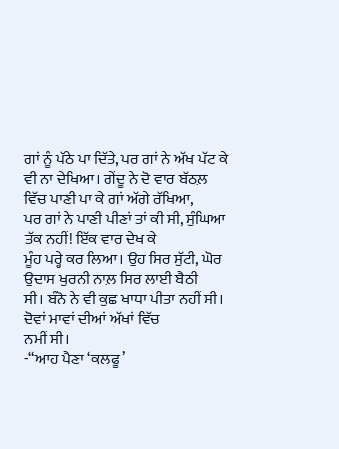ਗਾਂ ਨੂੰ ਪੱਠੇ ਪਾ ਦਿੱਤੇ, ਪਰ ਗਾਂ ਨੇ ਅੱਖ ਪੱਟ ਕੇ
ਵੀ ਨਾ ਦੇਖਿਆ। ਗੇਂਦੂ ਨੇ ਦੋ ਵਾਰ ਬੱਠਲ਼ ਵਿੱਚ ਪਾਣੀ ਪਾ ਕੇ ਗਾਂ ਅੱਗੇ ਰੱਖਿਆ,
ਪਰ ਗਾਂ ਨੇ ਪਾਣੀ ਪੀਣਾਂ ਤਾਂ ਕੀ ਸੀ, ਸੁੰਘਿਆ ਤੱਕ ਨਹੀਂ! ਇੱਕ ਵਾਰ ਦੇਖ ਕੇ
ਮੂੰਹ ਪਰ੍ਹੇ ਕਰ ਲਿਆ। ਉਹ ਸਿਰ ਸੁੱਟੀ, ਘੋਰ ਉਦਾਸ ਖੁਰਨੀ ਨਾਲ਼ ਸਿਰ ਲਾਈ ਬੈਠੀ
ਸੀ। ਬੰਨੋ ਨੇ ਵੀ ਕੁਛ ਖਾਧਾ ਪੀਤਾ ਨਹੀਂ ਸੀ। ਦੋਵਾਂ ਮਾਵਾਂ ਦੀਆਂ ਅੱਖਾਂ ਵਿੱਚ
ਨਮੀਂ ਸੀ।
-“ਆਹ ਪੈਣਾ ‘ਕਲਫੂ’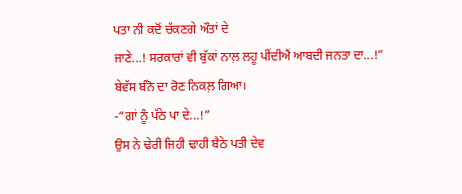ਪਤਾ ਨੀ ਕਦੋਂ ਚੱਕਣਗੇ ਔਤਾਂ ਦੇ
ਜਾਣੇ...! ਸਰਕਾਰਾਂ ਵੀ ਬੁੱਕਾਂ ਨਾਲ਼ ਲਹੂ ਪੀਂਦੀਐਂ ਆਬਦੀ ਜਨਤਾ ਦਾ...!”
ਬੇਵੱਸ ਬੰਨੋ ਦਾ ਰੋਣ ਨਿਕਲ਼ ਗਿਆ।
-“ਗਾਂ ਨੂੰ ਪੱਠੇ ਪਾ ਦੇ...!”
ਉਸ ਨੇ ਢੇਰੀ ਜਿਹੀ ਢਾਹੀ ਬੈਠੇ ਪਤੀ ਦੇਵ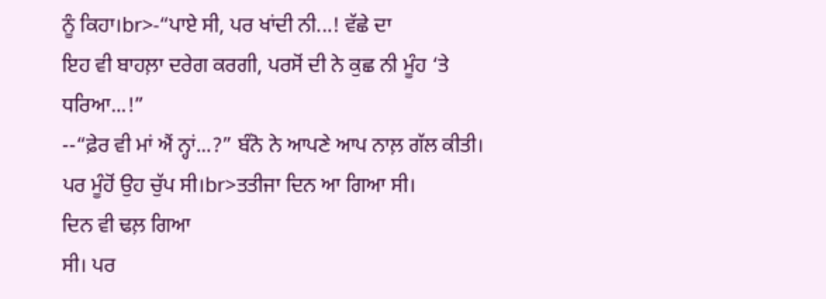ਨੂੰ ਕਿਹਾ।br>-“ਪਾਏ ਸੀ, ਪਰ ਖਾਂਦੀ ਨੀ...! ਵੱਛੇ ਦਾ
ਇਹ ਵੀ ਬਾਹਲ਼ਾ ਦਰੇਗ ਕਰਗੀ, ਪਰਸੋਂ ਦੀ ਨੇ ਕੁਛ ਨੀ ਮੂੰਹ ‘ਤੇ ਧਰਿਆ...!”
--“ਫ਼ੇਰ ਵੀ ਮਾਂ ਐਂ ਨ੍ਹਾਂ...?” ਬੰਨੋ ਨੇ ਆਪਣੇ ਆਪ ਨਾਲ਼ ਗੱਲ ਕੀਤੀ।
ਪਰ ਮੂੰਹੋਂ ਉਹ ਚੁੱਪ ਸੀ।br>ਤਤੀਜਾ ਦਿਨ ਆ ਗਿਆ ਸੀ।
ਦਿਨ ਵੀ ਢਲ਼ ਗਿਆ
ਸੀ। ਪਰ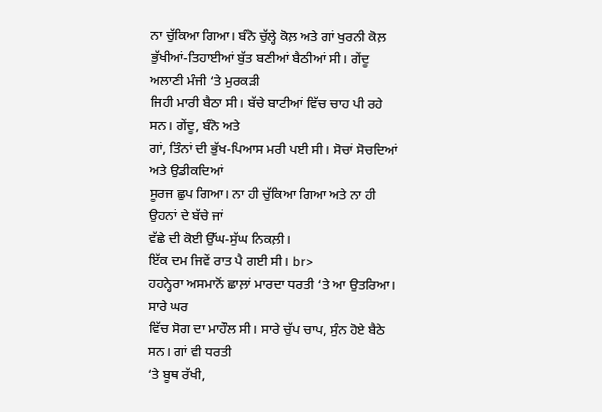ਨਾ ਚੁੱਕਿਆ ਗਿਆ। ਬੰਨੋ ਚੁੱਲ੍ਹੇ ਕੋਲ਼ ਅਤੇ ਗਾਂ ਖੁਰਨੀ ਕੋਲ਼
ਭੁੱਖੀਆਂ-ਤਿਹਾਈਆਂ ਬੁੱਤ ਬਣੀਆਂ ਬੈਠੀਆਂ ਸੀ। ਗੇਂਦੂ ਅਲਾਣੀ ਮੰਜੀ ‘ਤੇ ਮੁਰਕੜੀ
ਜਿਹੀ ਮਾਰੀ ਬੈਠਾ ਸੀ। ਬੱਚੇ ਬਾਟੀਆਂ ਵਿੱਚ ਚਾਹ ਪੀ ਰਹੇ ਸਨ। ਗੇਂਦੂ, ਬੰਨੋ ਅਤੇ
ਗਾਂ, ਤਿੰਨਾਂ ਦੀ ਭੁੱਖ-ਪਿਆਸ ਮਰੀ ਪਈ ਸੀ। ਸੋਚਾਂ ਸੋਚਦਿਆਂ ਅਤੇ ਉਡੀਕਦਿਆਂ
ਸੂਰਜ ਛੁਪ ਗਿਆ। ਨਾ ਹੀ ਚੁੱਕਿਆ ਗਿਆ ਅਤੇ ਨਾ ਹੀ ਉਹਨਾਂ ਦੇ ਬੱਚੇ ਜਾਂ
ਵੱਛੇ ਦੀ ਕੋਈ ਉੱਘ-ਸੁੱਘ ਨਿਕਲ਼ੀ।
ਇੱਕ ਦਮ ਜਿਵੇਂ ਰਾਤ ਪੈ ਗਈ ਸੀ। br>
ਹਹਨ੍ਹੇਰਾ ਅਸਮਾਨੋਂ ਛਾਲ਼ਾਂ ਮਾਰਦਾ ਧਰਤੀ ‘ਤੇ ਆ ਉਤਰਿਆ।
ਸਾਰੇ ਘਰ
ਵਿੱਚ ਸੋਗ ਦਾ ਮਾਹੌਲ ਸੀ। ਸਾਰੇ ਚੁੱਪ ਚਾਪ, ਸੁੰਨ ਹੋਏ ਬੈਠੇ ਸਨ। ਗਾਂ ਵੀ ਧਰਤੀ
‘ਤੇ ਬੂਥ ਰੱਖੀ,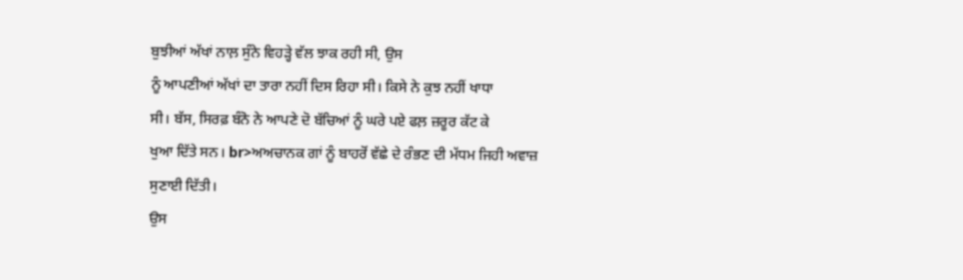ਬੁਝੀਆਂ ਅੱਖਾਂ ਨਾਲ਼ ਸੁੰਨੇ ਵਿਹੜ੍ਹੇ ਵੱਲ ਝਾਕ ਰਹੀ ਸੀ, ਉਸ
ਨੂੰ ਆਪਣੀਆਂ ਅੱਖਾਂ ਦਾ ਤਾਰਾ ਨਹੀਂ ਦਿਸ ਰਿਹਾ ਸੀ। ਕਿਸੇ ਨੇ ਕੁਝ ਨਹੀਂ ਖਾਧਾ
ਸੀ। ਬੱਸ, ਸਿਰਫ਼ ਬੰਨੋ ਨੇ ਆਪਣੇ ਦੋ ਬੱਚਿਆਂ ਨੂੰ ਘਰੇ ਪਏ ਫਲ਼ ਜ਼ਰੂਰ ਕੱਟ ਕੇ
ਖੁਆ ਦਿੱਤੇ ਸਨ। br>ਅਅਚਾਨਕ ਗਾਂ ਨੂੰ ਬਾਹਰੋਂ ਵੱਛੇ ਦੇ ਰੰਭਣ ਦੀ ਮੱਧਮ ਜਿਹੀ ਅਵਾਜ਼
ਸੁਣਾਈ ਦਿੱਤੀ।
ਉਸ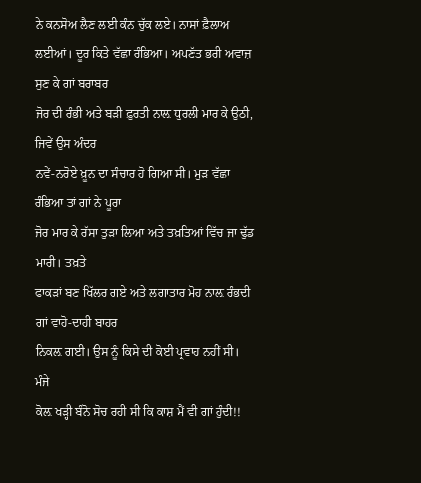ਨੇ ਕਨਸੋਅ ਲੈਣ ਲਈ ਕੰਨ ਚੁੱਕ ਲਏ। ਨਾਸਾਂ ਫ਼ੈਲਾਅ
ਲਈਆਂ। ਦੂਰ ਕਿਤੇ ਵੱਛਾ ਰੰਭਿਆ। ਅਪਣੱਤ ਭਰੀ ਅਵਾਜ਼ ਸੁਣ ਕੇ ਗਾਂ ਬਰਾਬਰ
ਜੋਰ ਦੀ ਰੰਭੀ ਅਤੇ ਬੜੀ ਫ਼ੁਰਤੀ ਨਾਲ਼ ਧੁਰਲੀ ਮਾਰ ਕੇ ਉਠੀ, ਜਿਵੇਂ ਉਸ ਅੰਦਰ
ਨਵੇਂ-ਨਰੋਏ ਖ਼ੂਨ ਦਾ ਸੰਚਾਰ ਹੋ ਗਿਆ ਸੀ। ਮੁੜ ਵੱਛਾ ਰੰਭਿਆ ਤਾਂ ਗਾਂ ਨੇ ਪੂਰਾ
ਜੋਰ ਮਾਰ ਕੇ ਰੱਸਾ ਤੁੜਾ ਲਿਆ ਅਤੇ ਤਖ਼ਤਿਆਂ ਵਿੱਚ ਜਾ ਢੁੱਡ ਮਾਰੀ। ਤਖ਼ਤੇ
ਫਾਕੜਾਂ ਬਣ ਖਿੱਲਰ ਗਏ ਅਤੇ ਲਗਾਤਾਰ ਮੋਹ ਨਾਲ਼ ਰੰਭਦੀ ਗਾਂ ਵਾਹੋ-ਦਾਹੀ ਬਾਹਰ
ਨਿਕਲ਼ ਗਈ। ਉਸ ਨੂੰ ਕਿਸੇ ਦੀ ਕੋਈ ਪ੍ਰਵਾਹ ਨਹੀਂ ਸੀ।
ਮੰਜੇ
ਕੋਲ਼ ਖੜ੍ਹੀ ਬੰਨੋ ਸੋਚ ਰਹੀ ਸੀ ਕਿ ਕਾਸ਼ ਮੈਂ ਵੀ ਗਾਂ ਹੁੰਦੀ!!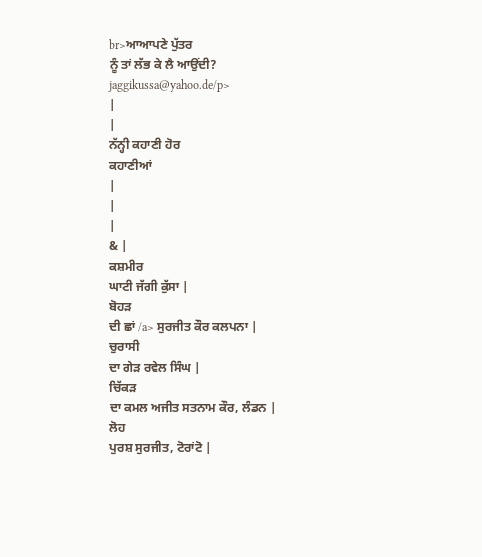br>ਆਆਪਣੇ ਪੁੱਤਰ
ਨੂੰ ਤਾਂ ਲੱਭ ਕੇ ਲੈ ਆਉਂਦੀ?
jaggikussa@yahoo.de/p>
|
|
ਨੱਨ੍ਹੀ ਕਹਾਣੀ ਹੋਰ
ਕਹਾਣੀਆਂ
|
|
|
& |
ਕਸ਼ਮੀਰ
ਘਾਟੀ ਜੱਗੀ ਕੁੱਸਾ |
ਬੋਹੜ
ਦੀ ਛਾਂ /a> ਸੁਰਜੀਤ ਕੌਰ ਕਲਪਨਾ |
ਚੁਰਾਸੀ
ਦਾ ਗੇੜ ਰਵੇਲ ਸਿੰਘ |
ਚਿੱਕੜ
ਦਾ ਕਮਲ ਅਜੀਤ ਸਤਨਾਮ ਕੌਰ, ਲੰਡਨ |
ਲੋਹ
ਪੁਰਸ਼ ਸੁਰਜੀਤ, ਟੋਰਾਂਟੋ |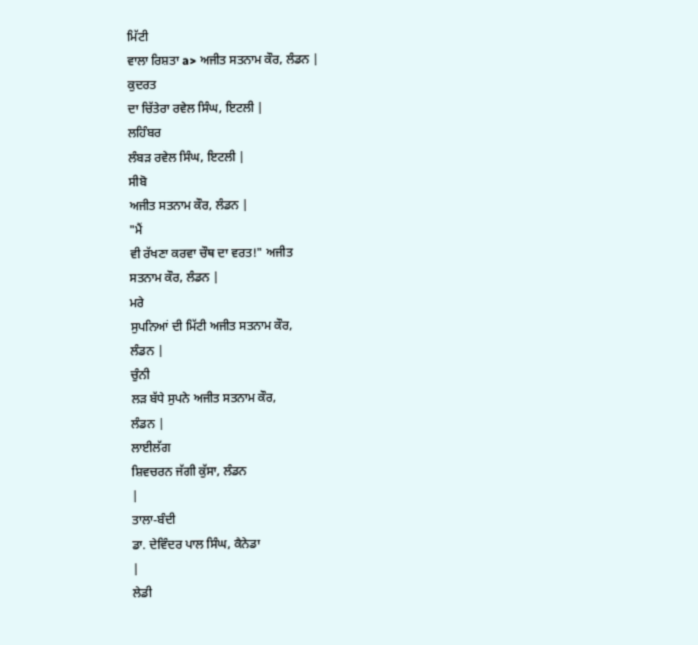ਮਿੱਟੀ
ਵਾਲਾ ਰਿਸ਼ਤਾ a> ਅਜੀਤ ਸਤਨਾਮ ਕੌਰ, ਲੰਡਨ |
ਕੁਦਰਤ
ਦਾ ਚਿੱਤੇਰਾ ਰਵੇਲ ਸਿੰਘ, ਇਟਲੀ |
ਲਹਿੰਬਰ
ਲੰਬੜ ਰਵੇਲ ਸਿੰਘ, ਇਟਲੀ |
ਸੀਬੋ
ਅਜੀਤ ਸਤਨਾਮ ਕੌਰ, ਲੰਡਨ |
"ਮੈਂ
ਵੀ ਰੱਖਣਾ ਕਰਵਾ ਚੌਥ ਦਾ ਵਰਤ!" ਅਜੀਤ
ਸਤਨਾਮ ਕੌਰ, ਲੰਡਨ |
ਮਰੇ
ਸੁਪਨਿਆਂ ਦੀ ਮਿੱਟੀ ਅਜੀਤ ਸਤਨਾਮ ਕੌਰ,
ਲੰਡਨ |
ਚੁੰਨੀ
ਲੜ ਬੱਧੇ ਸੁਪਨੇ ਅਜੀਤ ਸਤਨਾਮ ਕੌਰ,
ਲੰਡਨ |
ਲਾਈਲੱਗ
ਸ਼ਿਵਚਰਨ ਜੱਗੀ ਕੁੱਸਾ, ਲੰਡਨ
|
ਤਾਲਾ-ਬੰਦੀ
ਡਾ. ਦੇਵਿੰਦਰ ਪਾਲ ਸਿੰਘ, ਕੈਨੇਡਾ
|
ਲੇਡੀ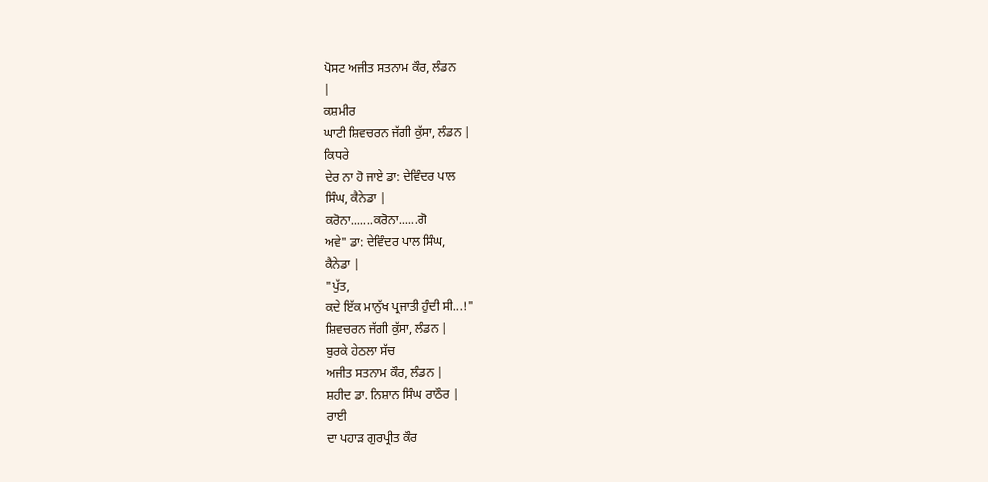ਪੋਸਟ ਅਜੀਤ ਸਤਨਾਮ ਕੌਰ, ਲੰਡਨ
|
ਕਸ਼ਮੀਰ
ਘਾਟੀ ਸ਼ਿਵਚਰਨ ਜੱਗੀ ਕੁੱਸਾ, ਲੰਡਨ |
ਕਿਧਰੇ
ਦੇਰ ਨਾ ਹੋ ਜਾਏ ਡਾ: ਦੇਵਿੰਦਰ ਪਾਲ
ਸਿੰਘ, ਕੈਨੇਡਾ |
ਕਰੋਨਾ.......ਕਰੋਨਾ......ਗੋ
ਅਵੇ" ਡਾ: ਦੇਵਿੰਦਰ ਪਾਲ ਸਿੰਘ,
ਕੈਨੇਡਾ |
"ਪੁੱਤ,
ਕਦੇ ਇੱਕ ਮਾਨੁੱਖ ਪ੍ਰਜਾਤੀ ਹੁੰਦੀ ਸੀ...!"
ਸ਼ਿਵਚਰਨ ਜੱਗੀ ਕੁੱਸਾ, ਲੰਡਨ |
ਬੁਰਕੇ ਹੇਠਲਾ ਸੱਚ
ਅਜੀਤ ਸਤਨਾਮ ਕੌਰ, ਲੰਡਨ |
ਸ਼ਹੀਦ ਡਾ. ਨਿਸ਼ਾਨ ਸਿੰਘ ਰਾਠੌਰ |
ਰਾਈ
ਦਾ ਪਹਾੜ ਗੁਰਪ੍ਰੀਤ ਕੌਰ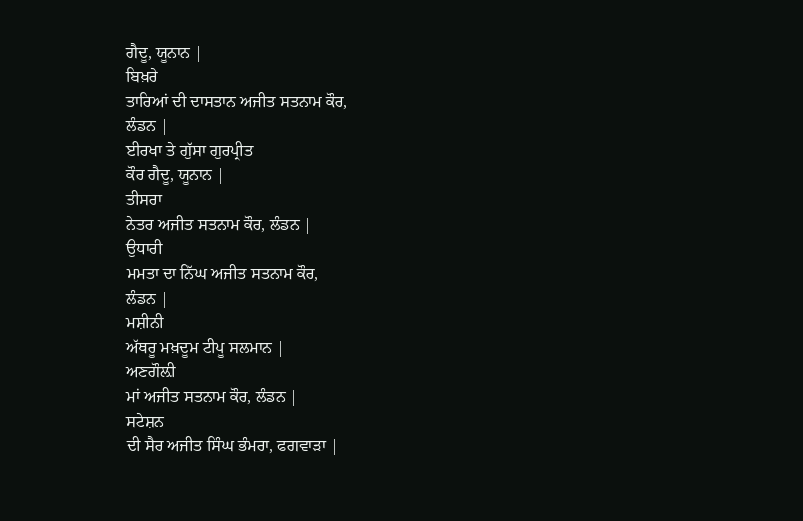ਗੈਦੂ, ਯੂਨਾਨ |
ਬਿਖ਼ਰੇ
ਤਾਰਿਆਂ ਦੀ ਦਾਸਤਾਨ ਅਜੀਤ ਸਤਨਾਮ ਕੌਰ,
ਲੰਡਨ |
ਈਰਖਾ ਤੇ ਗੁੱਸਾ ਗੁਰਪ੍ਰੀਤ
ਕੌਰ ਗੈਦੂ, ਯੂਨਾਨ |
ਤੀਸਰਾ
ਨੇਤਰ ਅਜੀਤ ਸਤਨਾਮ ਕੌਰ, ਲੰਡਨ |
ਉਧਾਰੀ
ਮਮਤਾ ਦਾ ਨਿੱਘ ਅਜੀਤ ਸਤਨਾਮ ਕੌਰ,
ਲੰਡਨ |
ਮਸ਼ੀਨੀ
ਅੱਥਰੂ ਮਖ਼ਦੂਮ ਟੀਪੂ ਸਲਮਾਨ |
ਅਣਗੌਲ਼ੀ
ਮਾਂ ਅਜੀਤ ਸਤਨਾਮ ਕੌਰ, ਲੰਡਨ |
ਸਟੇਸ਼ਨ
ਦੀ ਸੈਰ ਅਜੀਤ ਸਿੰਘ ਭੰਮਰਾ, ਫਗਵਾੜਾ |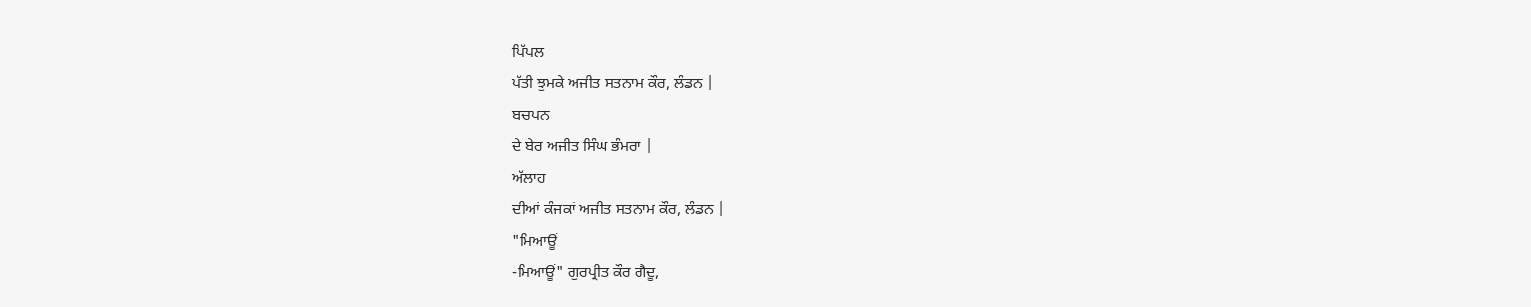ਪਿੱਪਲ
ਪੱਤੀ ਝੁਮਕੇ ਅਜੀਤ ਸਤਨਾਮ ਕੌਰ, ਲੰਡਨ |
ਬਚਪਨ
ਦੇ ਬੇਰ ਅਜੀਤ ਸਿੰਘ ਭੰਮਰਾ |
ਅੱਲਾਹ
ਦੀਆਂ ਕੰਜਕਾਂ ਅਜੀਤ ਸਤਨਾਮ ਕੌਰ, ਲੰਡਨ |
"ਮਿਆਊਂ
-ਮਿਆਊਂ" ਗੁਰਪ੍ਰੀਤ ਕੌਰ ਗੈਦੂ,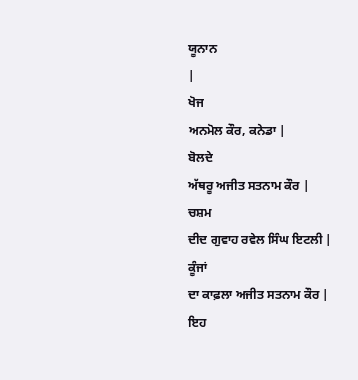ਯੂਨਾਨ
|
ਖੋਜ
ਅਨਮੋਲ ਕੌਰ, ਕਨੇਡਾ |
ਬੋਲਦੇ
ਅੱਥਰੂ ਅਜੀਤ ਸਤਨਾਮ ਕੌਰ |
ਚਸ਼ਮ
ਦੀਦ ਗੁਵਾਹ ਰਵੇਲ ਸਿੰਘ ਇਟਲੀ |
ਕੂੰਜਾਂ
ਦਾ ਕਾਫ਼ਲਾ ਅਜੀਤ ਸਤਨਾਮ ਕੌਰ |
ਇਹ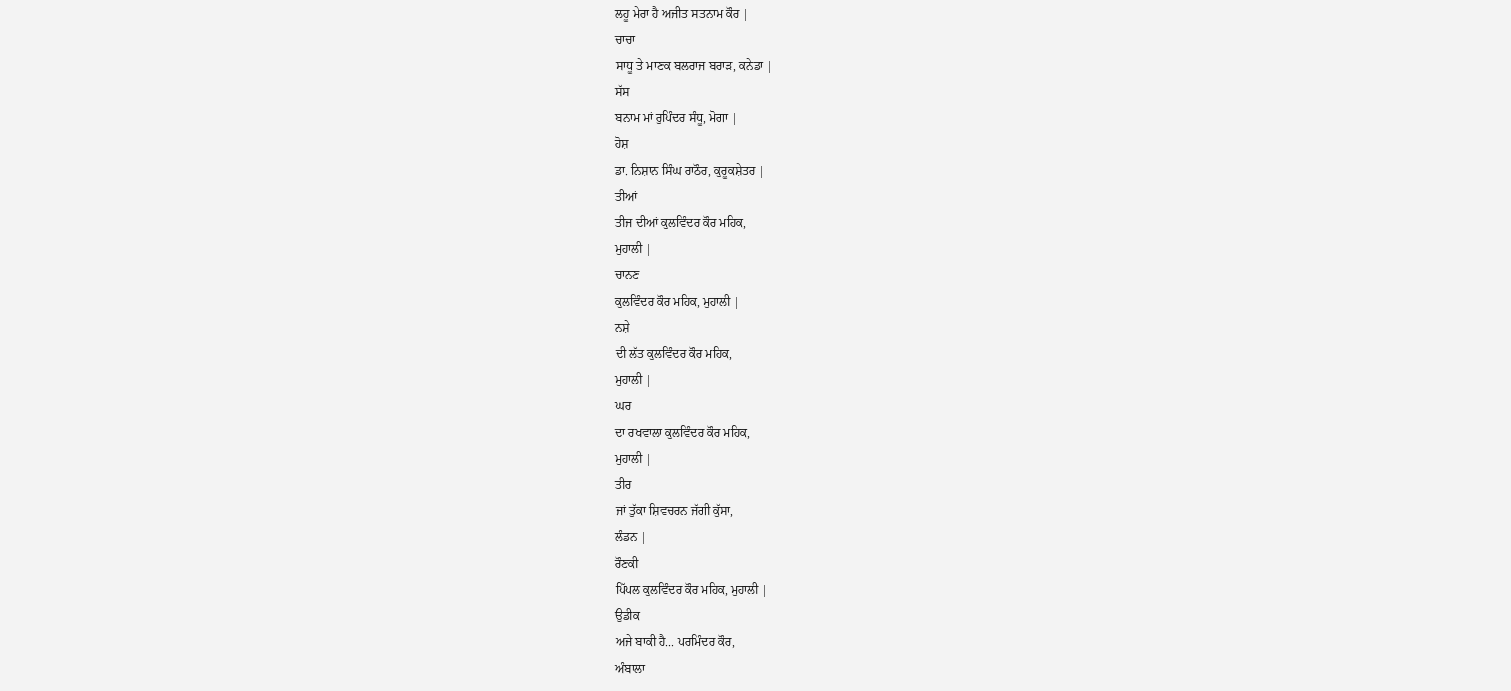ਲਹੂ ਮੇਰਾ ਹੈ ਅਜੀਤ ਸਤਨਾਮ ਕੌਰ |
ਚਾਚਾ
ਸਾਧੂ ਤੇ ਮਾਣਕ ਬਲਰਾਜ ਬਰਾੜ, ਕਨੇਡਾ |
ਸੱਸ
ਬਨਾਮ ਮਾਂ ਰੁਪਿੰਦਰ ਸੰਧੂ, ਮੋਗਾ |
ਹੋਸ਼
ਡਾ. ਨਿਸ਼ਾਨ ਸਿੰਘ ਰਾਠੌਰ, ਕੁਰੂਕਸ਼ੇਤਰ |
ਤੀਆਂ
ਤੀਜ ਦੀਆਂ ਕੁਲਵਿੰਦਰ ਕੌਰ ਮਹਿਕ,
ਮੁਹਾਲੀ |
ਚਾਨਣ
ਕੁਲਵਿੰਦਰ ਕੌਰ ਮਹਿਕ, ਮੁਹਾਲੀ |
ਨਸ਼ੇ
ਦੀ ਲੱਤ ਕੁਲਵਿੰਦਰ ਕੌਰ ਮਹਿਕ,
ਮੁਹਾਲੀ |
ਘਰ
ਦਾ ਰਖਵਾਲਾ ਕੁਲਵਿੰਦਰ ਕੌਰ ਮਹਿਕ,
ਮੁਹਾਲੀ |
ਤੀਰ
ਜਾਂ ਤੁੱਕਾ ਸ਼ਿਵਚਰਨ ਜੱਗੀ ਕੁੱਸਾ,
ਲੰਡਨ |
ਰੌਣਕੀ
ਪਿੱਪਲ ਕੁਲਵਿੰਦਰ ਕੌਰ ਮਹਿਕ, ਮੁਹਾਲੀ |
ਉਡੀਕ
ਅਜੇ ਬਾਕੀ ਹੈ... ਪਰਮਿੰਦਰ ਕੌਰ,
ਅੰਬਾਲਾ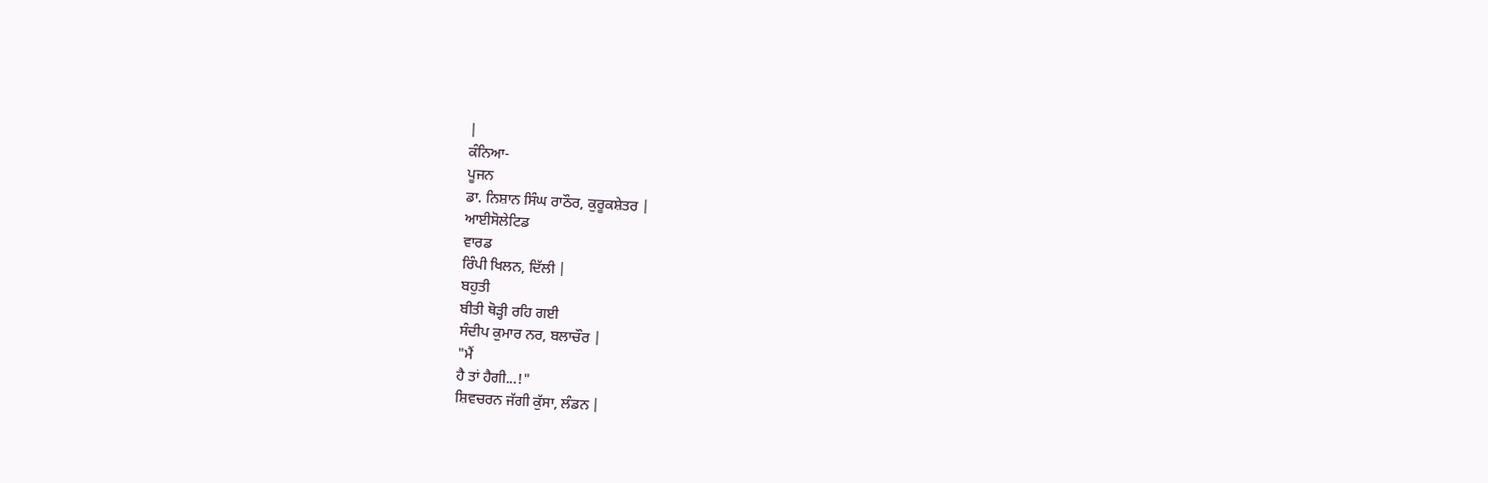|
ਕੰਨਿਆ-
ਪੂਜਨ
ਡਾ. ਨਿਸ਼ਾਨ ਸਿੰਘ ਰਾਠੌਰ, ਕੁਰੂਕਸ਼ੇਤਰ |
ਆਈਸੋਲੇਟਿਡ
ਵਾਰਡ
ਰਿੰਪੀ ਖਿਲਨ, ਦਿੱਲੀ |
ਬਹੁਤੀ
ਬੀਤੀ ਥੋੜ੍ਹੀ ਰਹਿ ਗਈ
ਸੰਦੀਪ ਕੁਮਾਰ ਨਰ, ਬਲਾਚੌਰ |
"ਮੈਂ
ਹੈ ਤਾਂ ਹੈਗੀ...!"
ਸ਼ਿਵਚਰਨ ਜੱਗੀ ਕੁੱਸਾ, ਲੰਡਨ |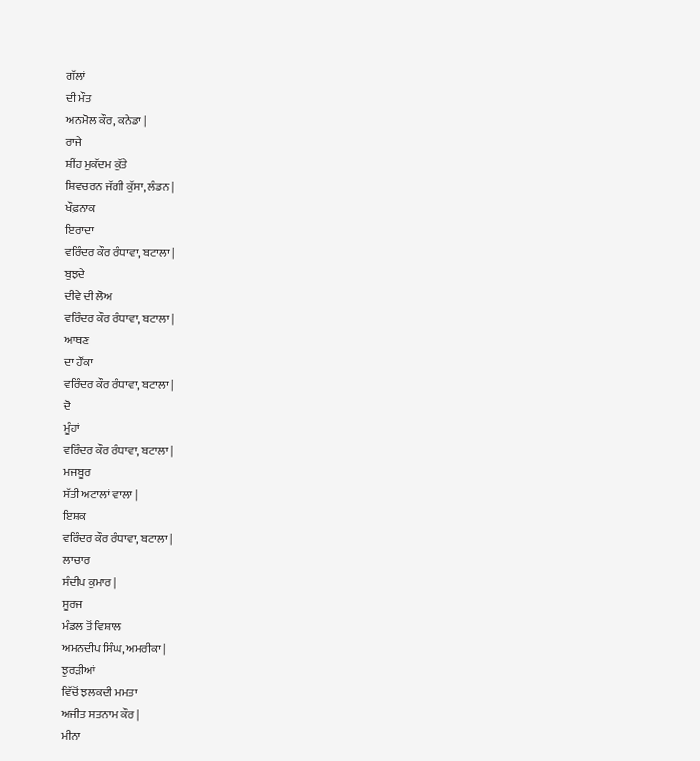ਗੱਲਾਂ
ਦੀ ਮੌਤ
ਅਨਮੋਲ ਕੌਰ, ਕਨੇਡਾ |
ਰਾਜੇ
ਸ਼ੀਂਹ ਮੁਕੱਦਮ ਕੁੱਤੇ
ਸ਼ਿਵਚਰਨ ਜੱਗੀ ਕੁੱਸਾ, ਲੰਡਨ |
ਖੌਫ਼ਨਾਕ
ਇਰਾਦਾ
ਵਰਿੰਦਰ ਕੌਰ ਰੰਧਾਵਾ, ਬਟਾਲਾ |
ਬੁਝਦੇ
ਦੀਵੇ ਦੀ ਲੋਅ
ਵਰਿੰਦਰ ਕੌਰ ਰੰਧਾਵਾ, ਬਟਾਲਾ |
ਆਥਣ
ਦਾ ਹੌਂਕਾ
ਵਰਿੰਦਰ ਕੌਰ ਰੰਧਾਵਾ, ਬਟਾਲਾ |
ਦੋ
ਮੂੰਹਾਂ
ਵਰਿੰਦਰ ਕੌਰ ਰੰਧਾਵਾ, ਬਟਾਲਾ |
ਮਜਬੂਰ
ਸੱਤੀ ਅਟਾਲਾਂ ਵਾਲਾ |
ਇਸ਼ਕ
ਵਰਿੰਦਰ ਕੌਰ ਰੰਧਾਵਾ, ਬਟਾਲਾ |
ਲਾਚਾਰ
ਸੰਦੀਪ ਕੁਮਾਰ |
ਸੂਰਜ
ਮੰਡਲ ਤੋਂ ਵਿਸ਼ਾਲ
ਅਮਨਦੀਪ ਸਿੰਘ, ਅਮਰੀਕਾ |
ਝੁਰੜੀਆਂ
ਵਿੱਚੋਂ ਝਲਕਦੀ ਮਮਤਾ
ਅਜੀਤ ਸਤਨਾਮ ਕੌਰ |
ਮੀਨਾ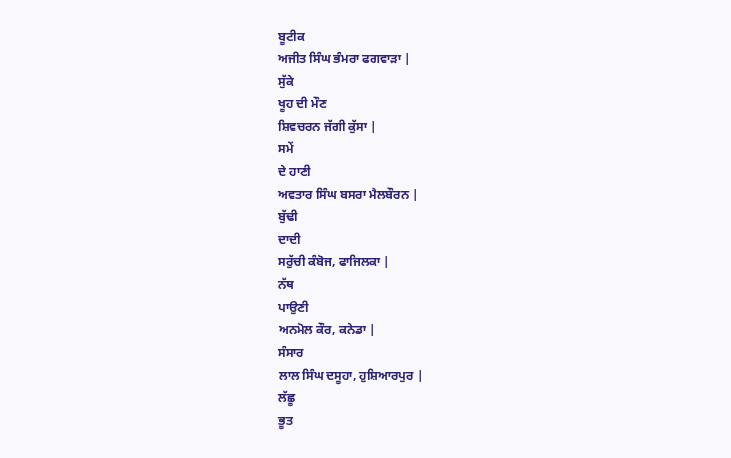ਬੂਟੀਕ
ਅਜੀਤ ਸਿੰਘ ਭੰਮਰਾ ਫਗਵਾੜਾ |
ਸੁੱਕੇ
ਖੂਹ ਦੀ ਮੌਣ
ਸ਼ਿਵਚਰਨ ਜੱਗੀ ਕੁੱਸਾ |
ਸਮੇਂ
ਦੇ ਹਾਣੀ
ਅਵਤਾਰ ਸਿੰਘ ਬਸਰਾ ਮੈਲਬੌਰਨ |
ਬੁੱਢੀ
ਦਾਦੀ
ਸਰੁੱਚੀ ਕੰਬੋਜ, ਫਾਜਿਲਕਾ |
ਨੱਥ
ਪਾਉਣੀ
ਅਨਮੋਲ ਕੌਰ, ਕਨੇਡਾ |
ਸੰਸਾਰ
ਲਾਲ ਸਿੰਘ ਦਸੂਹਾ, ਹੁਸ਼ਿਆਰਪੁਰ |
ਲੱਛੂ
ਭੂਤ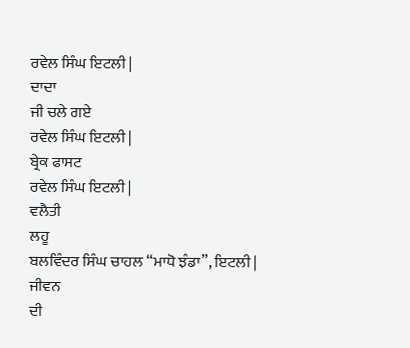ਰਵੇਲ ਸਿੰਘ ਇਟਲੀ |
ਦਾਦਾ
ਜੀ ਚਲੇ ਗਏ
ਰਵੇਲ ਸਿੰਘ ਇਟਲੀ |
ਬ੍ਰੇਕ ਫਾਸਟ
ਰਵੇਲ ਸਿੰਘ ਇਟਲੀ |
ਵਲੈਤੀ
ਲਹੂ
ਬਲਵਿੰਦਰ ਸਿੰਘ ਚਾਹਲ “ਮਾਧੋ ਝੰਡਾ”, ਇਟਲੀ |
ਜੀਵਨ
ਦੀ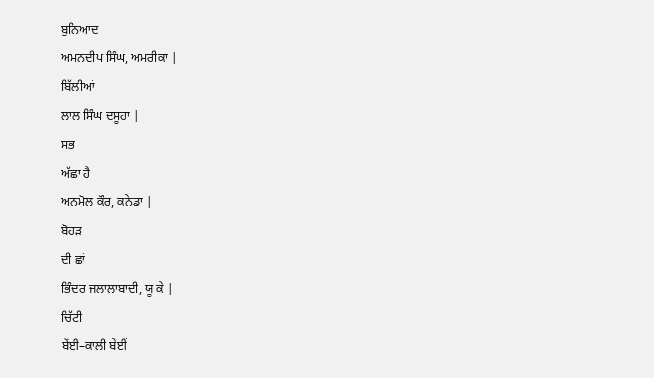ਬੁਨਿਆਦ
ਅਮਨਦੀਪ ਸਿੰਘ, ਅਮਰੀਕਾ |
ਬਿੱਲੀਆਂ
ਲਾਲ ਸਿੰਘ ਦਸੂਹਾ |
ਸਭ
ਅੱਛਾ ਹੈ
ਅਨਮੋਲ ਕੌਰ, ਕਨੇਡਾ |
ਬੋਹੜ
ਦੀ ਛਾਂ
ਭਿੰਦਰ ਜਲਾਲਾਬਾਦੀ, ਯੂ ਕੇ |
ਚਿੱਟੀ
ਬੇਂਈ–ਕਾਲੀ ਬੇਈਂ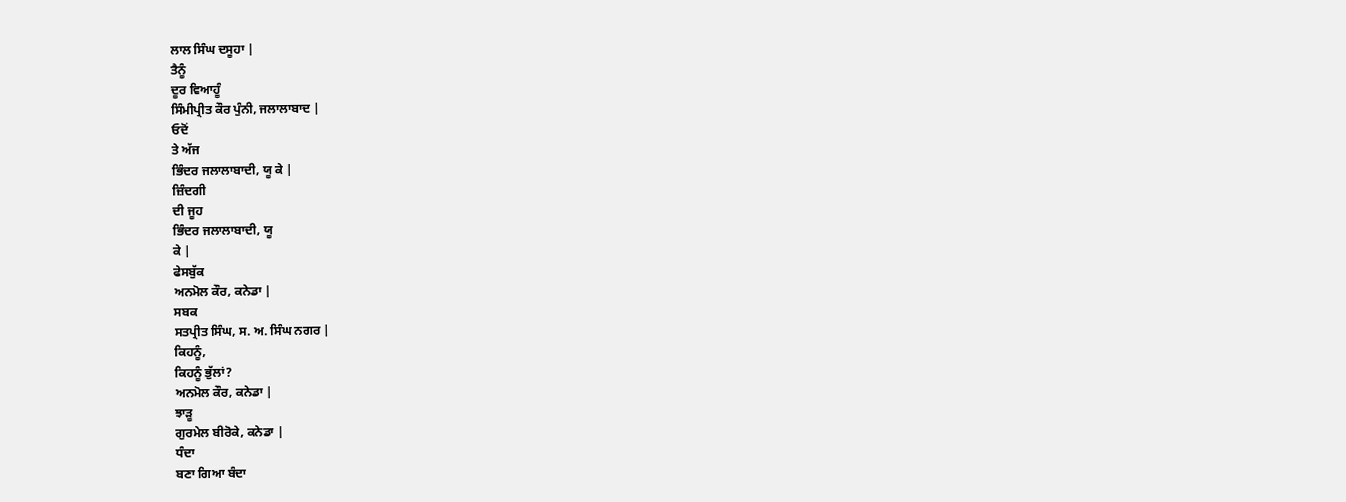ਲਾਲ ਸਿੰਘ ਦਸੂਹਾ |
ਤੈਨੂੰ
ਦੂਰ ਵਿਆਹੂੰ
ਸਿੰਮੀਪ੍ਰੀਤ ਕੌਰ ਪੁੰਨੀ, ਜਲਾਲਾਬਾਦ |
ਓਦੋਂ
ਤੇ ਅੱਜ
ਭਿੰਦਰ ਜਲਾਲਾਬਾਦੀ, ਯੂ ਕੇ |
ਜ਼ਿੰਦਗੀ
ਦੀ ਜੂਹ
ਭਿੰਦਰ ਜਲਾਲਾਬਾਦੀ, ਯੂ
ਕੇ |
ਫੇਸਬੁੱਕ
ਅਨਮੋਲ ਕੌਰ, ਕਨੇਡਾ |
ਸਬਕ
ਸਤਪ੍ਰੀਤ ਸਿੰਘ, ਸ. ਅ. ਸਿੰਘ ਨਗਰ |
ਕਿਹਨੂੰ,
ਕਿਹਨੂੰ ਭੁੱਲਾਂ?
ਅਨਮੋਲ ਕੌਰ, ਕਨੇਡਾ |
ਝਾੜੂ
ਗੁਰਮੇਲ ਬੀਰੋਕੇ, ਕਨੇਡਾ |
ਧੰਦਾ
ਬਣਾ ਗਿਆ ਬੰਦਾ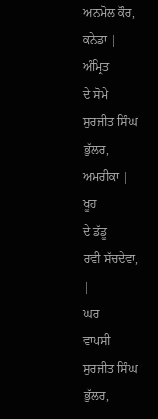ਅਨਮੋਲ ਕੌਰ, ਕਨੇਡਾ |
ਅੰਮ੍ਰਿਤ
ਦੇ ਸੋਮੇ
ਸੁਰਜੀਤ ਸਿੰਘ ਭੁੱਲਰ, ਅਮਰੀਕਾ |
ਖੂਹ
ਦੇ ਡੱਡੂ
ਰਵੀ ਸੱਚਦੇਵਾ, |
ਘਰ
ਵਾਪਸੀ
ਸੁਰਜੀਤ ਸਿੰਘ ਭੁੱਲਰ,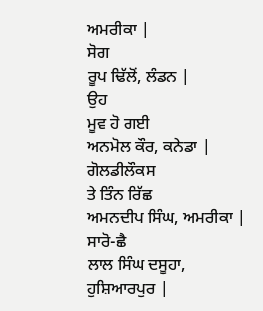ਅਮਰੀਕਾ |
ਸੋਗ
ਰੂਪ ਢਿੱਲੋਂ, ਲੰਡਨ |
ਉਹ
ਮੂਵ ਹੋ ਗਈ
ਅਨਮੋਲ ਕੌਰ, ਕਨੇਡਾ |
ਗੋਲਡੀਲੌਕਸ
ਤੇ ਤਿੰਨ ਰਿੱਛ
ਅਮਨਦੀਪ ਸਿੰਘ, ਅਮਰੀਕਾ |
ਸਾਰੋ-ਛੈ
ਲਾਲ ਸਿੰਘ ਦਸੂਹਾ, ਹੁਸ਼ਿਆਰਪੁਰ |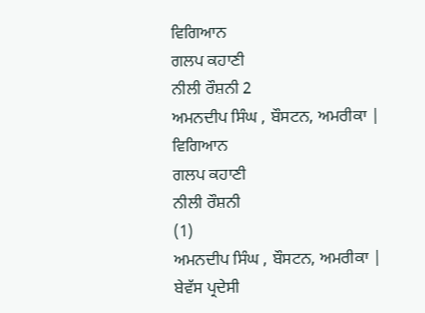ਵਿਗਿਆਨ
ਗਲਪ ਕਹਾਣੀ
ਨੀਲੀ ਰੌਸ਼ਨੀ 2
ਅਮਨਦੀਪ ਸਿੰਘ , ਬੌਸਟਨ, ਅਮਰੀਕਾ |
ਵਿਗਿਆਨ
ਗਲਪ ਕਹਾਣੀ
ਨੀਲੀ ਰੌਸ਼ਨੀ
(1)
ਅਮਨਦੀਪ ਸਿੰਘ , ਬੌਸਟਨ, ਅਮਰੀਕਾ |
ਬੇਵੱਸ ਪ੍ਰਦੇਸੀ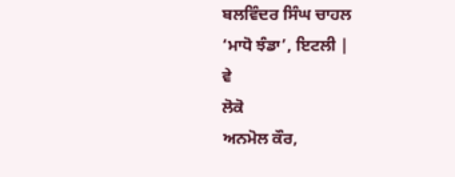ਬਲਵਿੰਦਰ ਸਿੰਘ ਚਾਹਲ
‘ਮਾਧੋ ਝੰਡਾ’, ਇਟਲੀ |
ਵੇ
ਲੋਕੋ
ਅਨਮੋਲ ਕੌਰ,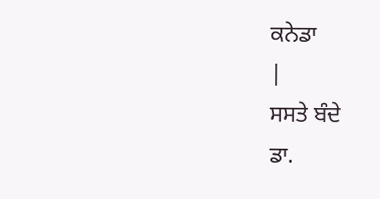ਕਨੇਡਾ
|
ਸਸਤੇ ਬੰਦੇ
ਡਾ.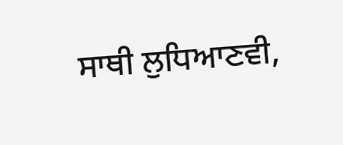ਸਾਥੀ ਲੁਧਿਆਣਵੀ,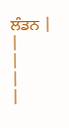ਲੰਡਨ |
|
|
|
|